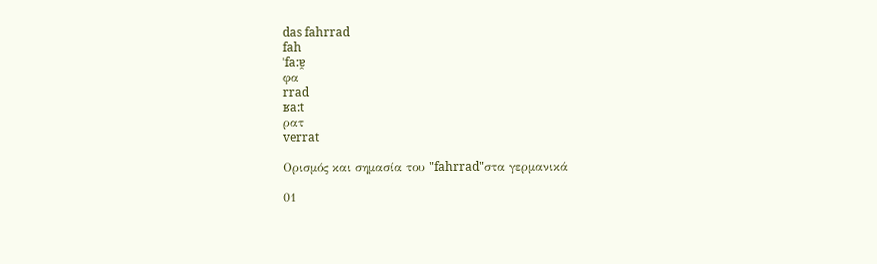das fahrrad
fah
ˈfa:ɐ̯
φα
rrad
ʁa:t
ρατ
verrat

Ορισμός και σημασία του "fahrrad"στα γερμανικά

01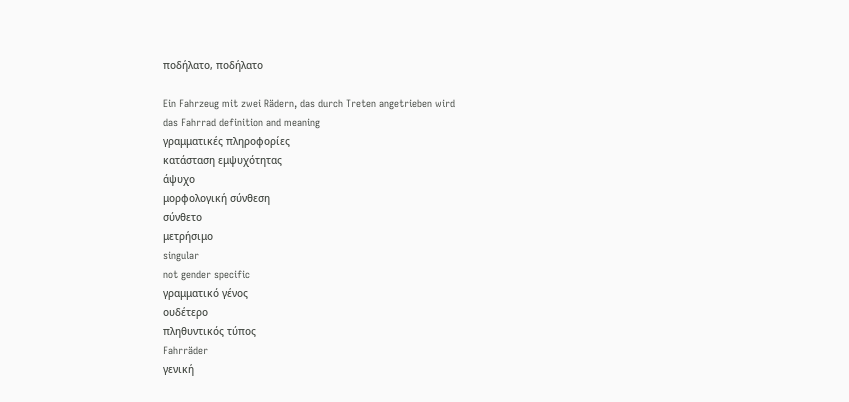ποδήλατο, ποδήλατο

Ein Fahrzeug mit zwei Rädern, das durch Treten angetrieben wird
das Fahrrad definition and meaning
γραμματικές πληροφορίες
κατάσταση εμψυχότητας
άψυχο
μορφολογική σύνθεση
σύνθετο
μετρήσιμο
singular
not gender specific
γραμματικό γένος
ουδέτερο
πληθυντικός τύπος
Fahrräder
γενική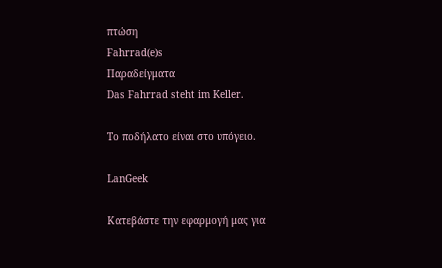πτώση
Fahrrad(e)s
Παραδείγματα
Das Fahrrad steht im Keller.

Το ποδήλατο είναι στο υπόγειο.

LanGeek

Κατεβάστε την εφαρμογή μας για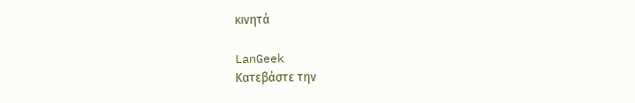κινητά

LanGeek
Κατεβάστε την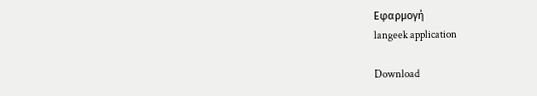Εφαρμογή
langeek application

Download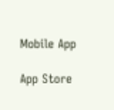Mobile App

App Store